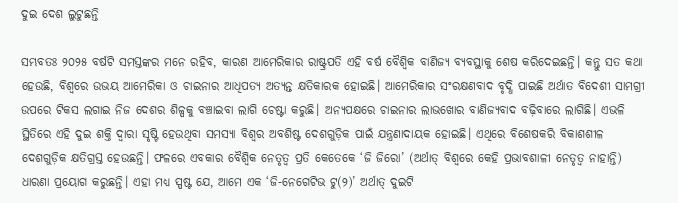ଦୁଇ ଦେଶ ଲୁଟୁଛନ୍ତି

ସମ୍ଭବତଃ ୨୦୨୫ ବର୍ଷଟି ସମସ୍ତଙ୍କର ମନେ ରହିବ, କାରଣ ଆମେରିକାର ରାଷ୍ଟ୍ରପତି ଏହି ବର୍ଷ ବୈଶ୍ୱିକ ବାଣିଜ୍ୟ ବ୍ୟବସ୍ଥାକୁ ଶେଷ କରିଦେଇଛନ୍ତି। କନ୍ତୁ ସତ କଥା ହେଉଛି, ବିଶ୍ୱରେ ଉଭୟ ଆମେରିକା ଓ ଚାଇନାର ଆଧିପତ୍ୟ ଅତ୍ୟନ୍ତ କ୍ଷତିକାରକ ହୋଇଛି। ଆମେରିକାର ସଂରକ୍ଷଣବାଦ ବୃଦ୍ଧି ପାଇଛି ଅର୍ଥାତ ବିଦେଶୀ ସାମଗ୍ରୀ ଉପରେ ଟିକସ ଲଗାଇ ନିଜ ଦେଶର ଶିଳ୍ପକୁ ବଞ୍ଚାଇବା ଲାଗି ଚେଷ୍ଟା କରୁଛି। ଅନ୍ୟପକ୍ଷରେ ଚାଇନାର ଲାଭଖୋର ବାଣିଜ୍ୟବାଦ ବଢ଼ିବାରେ ଲାଗିଛି। ଏଭଳି ସ୍ଥିତିରେ ଏହି ଦୁଇ ଶକ୍ତି ଦ୍ୱାରା ସୃଷ୍ଟି ହେଉଥିବା ସମସ୍ୟା ବିଶ୍ୱର ଅବଶିଷ୍ଟ ଦେଶଗୁଡ଼ିକ ପାଇଁ ଯନ୍ତ୍ରଣାଦାୟକ ହୋଇଛି। ଏଥିରେ ବିଶେଷକରି ବିକାଶଶୀଳ ଦେଶଗୁଡ଼ିକ କ୍ଷତିଗ୍ରସ୍ତ ହେଉଛନ୍ତି। ଫଳରେ ଏବକାର ବୈଶ୍ୱିକ ନେତୃତ୍ୱ ପ୍ରତି କେତେକେ ‘ଜି ଜିରୋ’ (ଅର୍ଥାତ୍‌ ବିଶ୍ୱରେ କେହି ପ୍ରଭାବଶାଳୀ ନେତୃତ୍ୱ ନାହାନ୍ତି) ଧାରଣା ପ୍ରୟୋଗ କରୁଛନ୍ତି। ଏହା ମଧ୍ୟ ସ୍ପଷ୍ଟ ଯେ, ଆମେ ଏକ ‘ଜି-ନେଗେଟିଭ ଟୁ(୨)’ ଅର୍ଥାତ୍‌ ଦୁଇଟି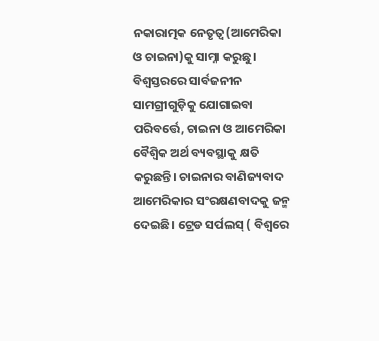ନକାରାତ୍ମକ ନେତୃତ୍ୱ(ଆମେରିକା ଓ ଚାଇନା)କୁ ସାମ୍ନା କରୁଛୁ। ବିଶ୍ୱସ୍ତରରେ ସାର୍ବଜନୀନ ସାମଗ୍ରୀଗୁଡ଼ିକୁ ଯୋଗାଇବା ପରିବର୍ତ୍ତେ, ଚାଇନା ଓ ଆମେରିକା ବୈଶ୍ୱିକ ଅର୍ଥ ବ୍ୟବସ୍ଥାକୁ କ୍ଷତି କରୁଛନ୍ତି। ଚାଇନାର ବାଣିଜ୍ୟବାଦ ଆମେରିକାର ସଂରକ୍ଷଣବାଦକୁ ଜନ୍ମ ଦେଇଛି। ଟ୍ରେଡ ସର୍ପଲସ୍‌ ( ବିଶ୍ୱରେ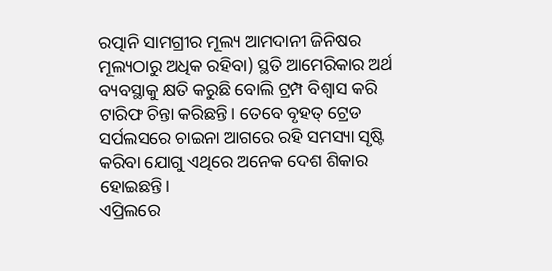ରତ୍ପାନି ସାମଗ୍ରୀର ମୂଲ୍ୟ ଆମଦାନୀ ଜିନିଷର ମୂଲ୍ୟଠାରୁ ଅଧିକ ରହିବା) ସ୍ଥତି ଆମେରିକାର ଅର୍ଥ ବ୍ୟବସ୍ଥାକୁ କ୍ଷତି କରୁଛି ବୋଲି ଟ୍ରମ୍ପ ବିଶ୍ୱାସ କରି ଟାରିଫ ଚିନ୍ତା କରିଛନ୍ତି। ତେବେ ବୃହତ୍‌ ଟ୍ରେଡ ସର୍ପଲସରେ ଚାଇନା ଆଗରେ ରହି ସମସ୍ୟା ସୃଷ୍ଟି କରିବା ଯୋଗୁ ଏଥିରେ ଅନେକ ଦେଶ ଶିକାର ହୋଇଛନ୍ତି।
ଏପ୍ରିଲରେ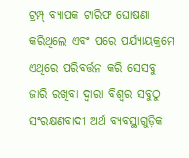ଟ୍ରମ୍ପ୍‌ ବ୍ୟାପକ ଟାରିଫ ଘୋଷଣା କରିଥିଲେ ଏବଂ ପରେ ପର୍ଯ୍ୟାୟକ୍ରମେ ଏଥିରେ ପରିବର୍ତ୍ତନ କରି ସେସବୁ ଜାରି ରଖିବା ଦ୍ୱାରା ବିଶ୍ୱର ସବୁଠୁ ସଂରକ୍ଷଣବାଦୀ ଅର୍ଥ ବ୍ୟବସ୍ଥାଗୁଡ଼ିକ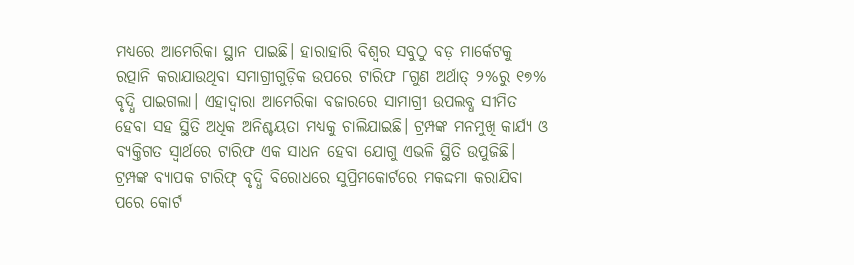ମଧ୍ୟରେ ଆମେରିକା ସ୍ଥାନ ପାଇଛି। ହାରାହାରି ବିଶ୍ୱର ସବୁଠୁ ବଡ଼ ମାର୍କେଟକୁ ରତ୍ପାନି କରାଯାଉଥିବା ସମାଗ୍ରୀଗୁଡ଼ିକ ଉପରେ ଟାରିଫ ୮ଗୁଣ ଅର୍ଥାତ୍‌ ୨%ରୁ ୧୭% ବୃଦ୍ଧି ପାଇଗଲା। ଏହାଦ୍ୱାରା ଆମେରିକା ବଜାରରେ ସାମାଗ୍ରୀ ଉପଲବ୍ଧ ସୀମିତ ହେବା ସହ ସ୍ଥିତି ଅଧିକ ଅନିଶ୍ଚୟତା ମଧ୍ୟକୁ ଚାଲିଯାଇଛି। ଟ୍ରମ୍ପଙ୍କ ମନମୁଖି କାର୍ଯ୍ୟ ଓ ବ୍ୟକ୍ତିଗତ ସ୍ବାର୍ଥରେ ଟାରିଫ ଏକ ସାଧନ ହେବା ଯୋଗୁ ଏଭଳି ସ୍ଥିତି ଉପୁଜିଛି। ଟ୍ରମ୍ପଙ୍କ ବ୍ୟାପକ ଟାରିଫ୍‌ ବୃଦ୍ଧି ବିରୋଧରେ ସୁପ୍ରିମକୋର୍ଟରେ ମକଦ୍ଦମା କରାଯିବା ପରେ କୋର୍ଟ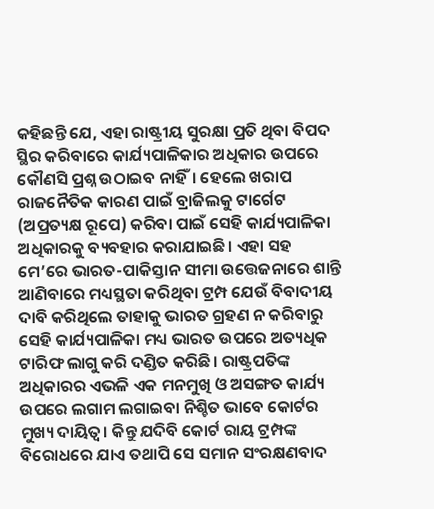କହିଛନ୍ତି ଯେ, ଏହା ରାଷ୍ଟ୍ରୀୟ ସୁରକ୍ଷା ପ୍ରତି ଥିବା ବିପଦ ସ୍ଥିର କରିବାରେ କାର୍ଯ୍ୟପାଳିକାର ଅଧିକାର ଉପରେ କୌଣସି ପ୍ରଶ୍ନ ଉଠାଇବ ନାହିଁ। ହେଲେ ଖରାପ ରାଜନୈତିକ କାରଣ ପାଇଁ ବ୍ରାଜିଲକୁ ଟାର୍ଗେଟ (ଅପ୍ରତ୍ୟକ୍ଷ ରୂପେ) କରିବା ପାଇଁ ସେହି କାର୍ଯ୍ୟପାଳିକା ଅଧିକାରକୁ ବ୍ୟବହାର କରାଯାଇଛି। ଏହା ସହ ମେ’ରେ ଭାରତ-ପାକିସ୍ତାନ ସୀମା ଉତ୍ତେଜନାରେ ଶାନ୍ତି ଆଣିବାରେ ମଧ୍ୟସ୍ଥତା କରିଥିବା ଟ୍ରମ୍ପ ଯେଉଁ ବିବାଦୀୟ ଦାବି କରିଥିଲେ ତାହାକୁ ଭାରତ ଗ୍ରହଣ ନ କରିବାରୁ ସେହି କାର୍ଯ୍ୟପାଳିକା ମଧ୍ୟ ଭାରତ ଉପରେ ଅତ୍ୟଧିକ ଟାରିଫ ଲାଗୁ କରି ଦଣ୍ଡିତ କରିଛି। ରାଷ୍ଟ୍ରପତିଙ୍କ ଅଧିକାରର ଏଭଳି ଏକ ମନମୁଖି ଓ ଅସଙ୍ଗତ କାର୍ଯ୍ୟ ଉପରେ ଲଗାମ ଲଗାଇବା ନିଶ୍ଚିତ ଭାବେ କୋର୍ଟର ମୁଖ୍ୟ ଦାୟିତ୍ୱ। କିନ୍ତୁ ଯଦିବି କୋର୍ଟ ରାୟ ଟ୍ରମ୍ପଙ୍କ ବିରୋଧରେ ଯାଏ ତଥାପି ସେ ସମାନ ସଂରକ୍ଷଣବାଦ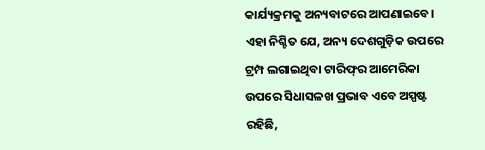କାର୍ଯ୍ୟକ୍ରମକୁ ଅନ୍ୟବାଟରେ ଆପଣାଇବେ।
ଏହା ନିଶ୍ଚିତ ଯେ, ଅନ୍ୟ ଦେଶଗୁଡ଼ିକ ଉପରେ ଟ୍ରମ୍ପ ଲଗାଇଥିବା ଟାରିଫ୍‌ର ଆମେରିକା ଉପରେ ସିଧାସଳଖ ପ୍ରଭାବ ଏବେ ଅସ୍ପଷ୍ଟ ରହିଛି,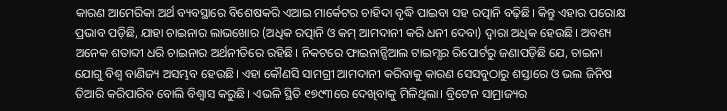କାରଣ ଆମେରିକା ଅର୍ଥ ବ୍ୟବସ୍ଥାରେ ବିଶେଷକରି ଏଆଇ ମାର୍କେଟର ଚାହିଦା ବୃଦ୍ଧି ପାଇବା ସହ ରତ୍ପାନି ବଢ଼ିଛି। କିନ୍ତୁ ଏହାର ପରୋକ୍ଷ ପ୍ରଭାବ ପଡ଼ିଛି, ଯାହା ଚାଇନାର ଲାଭଖୋର (ଅଧିକ ରତ୍ପାନି ଓ କମ୍‌ ଆମଦାନୀ କରି ଧନୀ ଦେବା) ଦ୍ୱାରା ଅଧିକ ହେଉଛି। ଅବଶ୍ୟ ଅନେକ ଶତାବ୍ଦୀ ଧରି ଚାଇନାର ଅର୍ଥନୀତିରେ ରହିଛି। ନିକଟରେ ଫାଇନାନ୍ସିଆଲ ଟାଇମ୍ସର ରିପୋର୍ଟରୁ ଜଣାପଡ଼ିଛି ଯେ, ଚାଇନା ଯୋଗୁ ବିଶ୍ୱ ବାଣିଜ୍ୟ ଅସମ୍ଭବ ହେଉଛି। ଏହା କୌଣସି ସାମଗ୍ରୀ ଆମଦାନୀ କରିବାକୁ କାରଣ ସେସବୁଠାରୁ ଶସ୍ତାରେ ଓ ଭଲ ଜିନିଷ ତିଆରି କରିପାରିବ ବୋଲି ବିଶ୍ୱାସ କରୁଛି। ଏଭଳି ସ୍ଥିତି ୧୭୯୩ରେ ଦେଖିବାକୁ ମିଳିଥିଲା। ବ୍ରିଟେନ ସାମ୍ରାଜ୍ୟର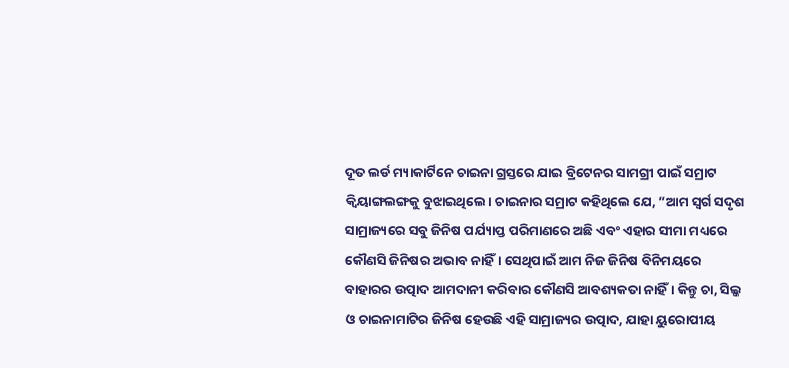ଦୂତ ଲର୍ଡ ମ୍ୟାକାର୍ଟିନେ ଚାଇନା ଗ୍ରସ୍ତରେ ଯାଇ ବ୍ରିଟେନର ସାମଗ୍ରୀ ପାଇଁ ସମ୍ରାଟ କ୍ୱିୟାଙ୍ଗଲଙ୍ଗକୁ ବୁଝାଇଥିଲେ। ଚାଇନାର ସମ୍ରାଟ କହିଥିଲେ ଯେ, ”ଆମ ସ୍ବର୍ଗ ସଦୃଶ ସାମ୍ରାଜ୍ୟରେ ସବୁ ଜିନିଷ ପର୍ଯ୍ୟାପ୍ତ ପରିମାଣରେ ଅଛି ଏବଂ ଏହାର ସୀମା ମଧ୍ୟରେ କୌଣସି ଜିନିଷର ଅଭାବ ନାହିଁ। ସେଥିପାଇଁ ଆମ ନିଜ ଜିନିଷ ବିନିମୟରେ ବାହାରର ଉତ୍ପାଦ ଆମଦାନୀ କରିବାର କୌଣସି ଆବଶ୍ୟକତା ନାହିଁ। କିନ୍ତୁ ଚା, ସିଲ୍କ ଓ ଚାଇନାମାଟିର ଜିନିଷ ହେଉଛି ଏହି ସାମ୍ରାଜ୍ୟର ଉତ୍ପାଦ, ଯାହା ୟୁରୋପୀୟ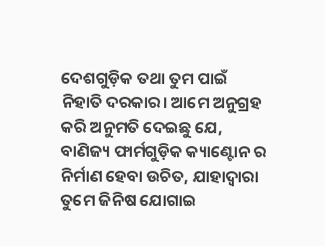ଦେଶଗୁଡ଼ିକ ତଥା ତୁମ ପାଇଁ ନିହାତି ଦରକାର। ଆମେ ଅନୁଗ୍ରହ କରି ଅନୁମତି ଦେଇଛୁ ଯେ, ବାଣିଜ୍ୟ ଫାର୍ମଗୁଡ଼ିକ କ୍ୟାଣ୍ଟୋନ ର ନିର୍ମାଣ ହେବା ଉଚିତ, ଯାହାଦ୍ୱାରା ତୁମେ ଜିନିଷ ଯୋଗାଇ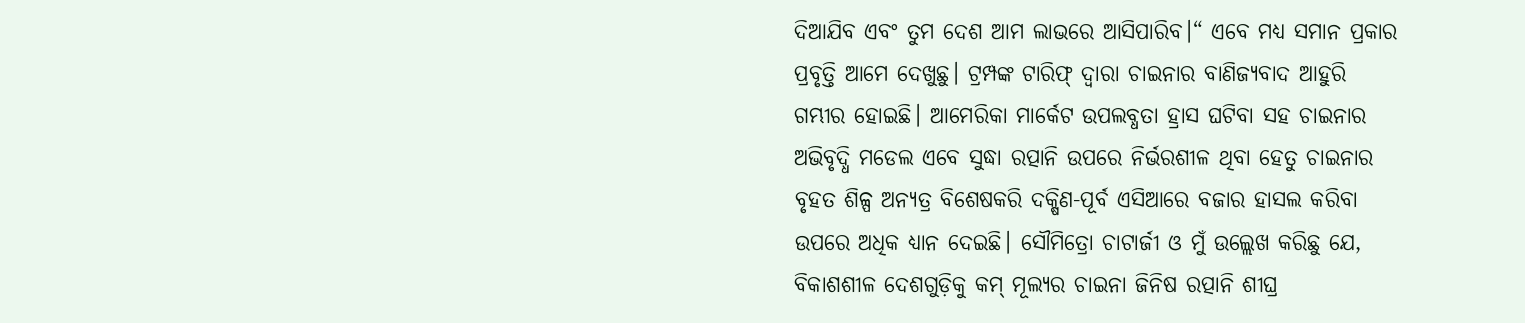ଦିଆଯିବ ଏବଂ ତୁମ ଦେଶ ଆମ ଲାଭରେ ଆସିପାରିବ।“ ଏବେ ମଧ୍ୟ ସମାନ ପ୍ରକାର ପ୍ରବୃତ୍ତି ଆମେ ଦେଖୁଛୁ। ଟ୍ରମ୍ପଙ୍କ ଟାରିଫ୍‌ ଦ୍ୱାରା ଚାଇନାର ବାଣିଜ୍ୟବାଦ ଆହୁରି ଗମ୍ଭୀର ହୋଇଛି। ଆମେରିକା ମାର୍କେଟ ଉପଲବ୍ଧତା ହ୍ରାସ ଘଟିବା ସହ ଚାଇନାର ଅଭିବୃଦ୍ଧି ମଡେଲ ଏବେ ସୁଦ୍ଧା ରତ୍ପାନି ଉପରେ ନିର୍ଭରଶୀଳ ଥିବା ହେତୁ ଚାଇନାର ବୃହତ ଶିଳ୍ପ ଅନ୍ୟତ୍ର ବିଶେଷକରି ଦକ୍ଷିଣ-ପୂର୍ବ ଏସିଆରେ ବଜାର ହାସଲ କରିବା ଉପରେ ଅଧିକ ଧ୍ୟାନ ଦେଇଛି। ସୌମିତ୍ରୋ ଚାଟାର୍ଜୀ ଓ ମୁଁ ଉଲ୍ଲେଖ କରିଛୁ ଯେ, ବିକାଶଶୀଳ ଦେଶଗୁଡ଼ିକୁ କମ୍‌ ମୂଲ୍ୟର ଚାଇନା ଜିନିଷ ରତ୍ପାନି ଶୀଘ୍ର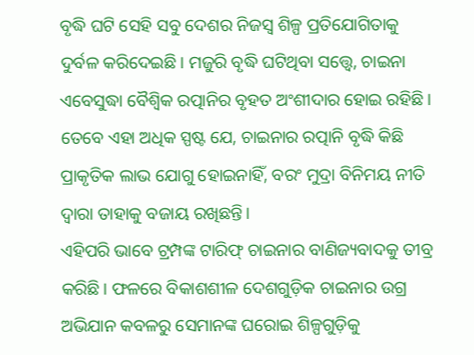ବୃଦ୍ଧି ଘଟି ସେହି ସବୁ ଦେଶର ନିଜସ୍ବ ଶିଳ୍ପ ପ୍ରତିଯୋଗିତାକୁ ଦୁର୍ବଳ କରିଦେଇଛି। ମଜୁରି ବୃଦ୍ଧି ଘଟିଥିବା ସତ୍ତ୍ୱେ, ଚାଇନା ଏବେସୁଦ୍ଧା ବୈଶ୍ୱିକ ରତ୍ପାନିର ବୃହତ ଅଂଶୀଦାର ହୋଇ ରହିଛି। ତେବେ ଏହା ଅଧିକ ସ୍ପଷ୍ଟ ଯେ, ଚାଇନାର ରତ୍ପାନି ବୃଦ୍ଧି କିଛି ପ୍ରାକୃତିକ ଲାଭ ଯୋଗୁ ହୋଇନାହିଁ, ବରଂ ମୁଦ୍ରା ବିନିମୟ ନୀତି ଦ୍ୱାରା ତାହାକୁ ବଜାୟ ରଖିଛନ୍ତି।
ଏହିପରି ଭାବେ ଟ୍ରମ୍ପଙ୍କ ଟାରିଫ୍‌ ଚାଇନାର ବାଣିଜ୍ୟବାଦକୁ ତୀବ୍ର କରିଛି। ଫଳରେ ବିକାଶଶୀଳ ଦେଶଗୁଡ଼ିକ ଚାଇନାର ଉଗ୍ର ଅଭିଯାନ କବଳରୁ ସେମାନଙ୍କ ଘରୋଇ ଶିଳ୍ପଗୁଡ଼ିକୁ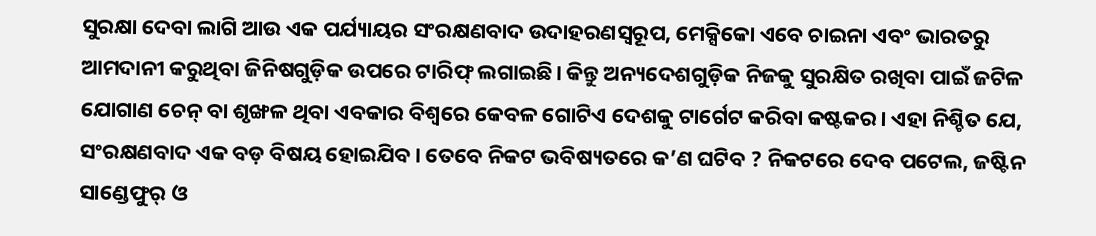ସୁରକ୍ଷା ଦେବା ଲାଗି ଆଉ ଏକ ପର୍ଯ୍ୟାୟର ସଂରକ୍ଷଣବାଦ ଉଦାହରଣସ୍ବରୂପ, ମେକ୍ସିକୋ ଏବେ ଚାଇନା ଏବଂ ଭାରତରୁ ଆମଦାନୀ କରୁଥିବା ଜିନିଷଗୁଡ଼ିକ ଉପରେ ଟାରିଫ୍‌ ଲଗାଇଛି। କିନ୍ତୁ ଅନ୍ୟଦେଶଗୁଡ଼ିକ ନିଜକୁ ସୁରକ୍ଷିତ ରଖିବା ପାଇଁ ଜଟିଳ ଯୋଗାଣ ଚେନ୍‌ ବା ଶୃଙ୍ଖଳ ଥିବା ଏବକାର ବିଶ୍ୱରେ କେବଳ ଗୋଟିଏ ଦେଶକୁ ଟାର୍ଗେଟ କରିବା କଷ୍ଟକର। ଏହା ନିଶ୍ଚିତ ଯେ, ସଂରକ୍ଷଣବାଦ ଏକ ବଡ଼ ବିଷୟ ହୋଇଯିବ। ତେବେ ନିକଟ ଭବିଷ୍ୟତରେ କ’ଣ ଘଟିବ ? ନିକଟରେ ଦେବ ପଟେଲ, ଜଷ୍ଟିନ ସାଣ୍ଡେଫୁର୍‌ ଓ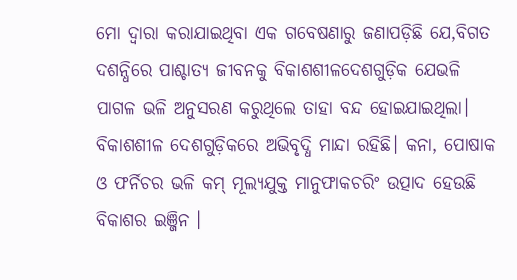ମୋ ଦ୍ୱାରା କରାଯାଇଥିବା ଏକ ଗବେଷଣାରୁ ଜଣାପଡ଼ିଛି ଯେ,ବିଗତ ଦଶନ୍ଧିରେ ପାଶ୍ଚାତ୍ୟ ଜୀବନକୁ ବିକାଶଶୀଳଦେଶଗୁଡ଼ିକ ଯେଭଳି ପାଗଳ ଭଳି ଅନୁସରଣ କରୁଥିଲେ ତାହା ବନ୍ଦ ହୋଇଯାଇଥିଲା। ବିକାଶଶୀଳ ଦେଶଗୁଡ଼ିକରେ ଅଭିବୃଦ୍ଧି ମାନ୍ଦା ରହିଛି। କନା, ପୋଷାକ ଓ ଫର୍ନିଚର ଭଳି କମ୍‌ ମୂଲ୍ୟଯୁକ୍ତ ମାନୁଫାକଚରିଂ ଉତ୍ପାଦ ହେଉଛି ବିକାଶର ଇଞ୍ଜିନ ।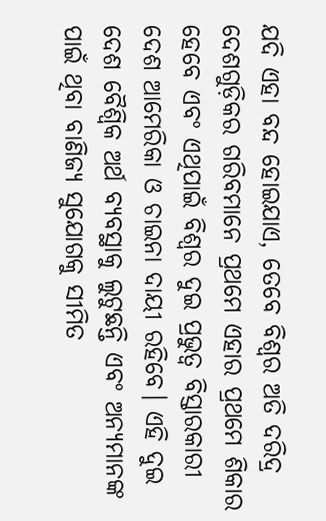ଯଦି ଏହା ବନ୍ଦ ହୋଇଯାଏ, ତେବେ ବିଶ୍ୱର ଅତି ଦରିଦ୍ର ଦେଶଗୁଡ଼ିକର ଗରିବମାନେ ପ୍ରଥମେ ଏହାର ପ୍ରଥମେ ଶିକାର ହେବେ ଏବଂ ଏଥିପାଇଁ ବିଶ୍ୱର ଦୁଇ ପ୍ରଭୁତ୍ୱ ବିସ୍ତାରକାରୀ ଦେଶ ଆମେରିକା ଓ ଚାଇନା ଦାୟୀ ରହିବେ। ଏହି ଦୁଇ ଦେଶ ବୈଶ୍ୱିକ ଅର୍ଥ ବ୍ୟବସ୍ଥାକୁ ଲୁଟୁଛନ୍ତି ଏବଂ ଅନ୍ୟମାନଙ୍କ ପାଇଁ ଥିବା ବାଣିଜ୍ୟ ସୁଯୋଗକୁ ସୀମିତ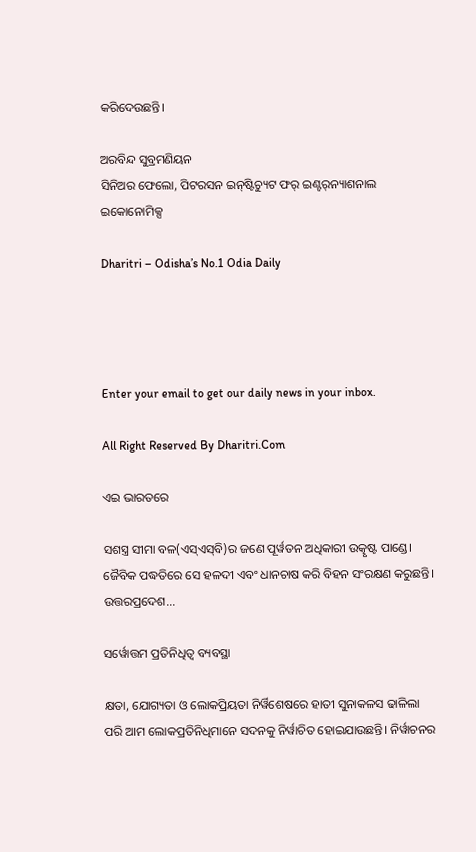କରିଦେଉଛନ୍ତି।

ଅରବିନ୍ଦ ସୁବ୍ରମଣିୟନ
ସିନିଅର ଫେଲୋ, ପିଟରସନ ଇନ୍‌ଷ୍ଟିଚ୍ୟୁଟ ଫର୍‌ ଇଣ୍ଟର୍‌ନ୍ୟାଶନାଲ ଇକୋନୋମିକ୍ସ

Dharitri – Odisha’s No.1 Odia Daily




Enter your email to get our daily news in your inbox.

All Right Reserved By Dharitri.Com

ଏଇ ଭାରତରେ

ସଶସ୍ତ୍ର ସୀମା ବଳ(ଏସ୍‌ଏସ୍‌ବି)ର ଜଣେ ପୂର୍ୱତନ ଅଧିକାରୀ ଉତ୍କୃଷ୍ଟ ପାଣ୍ଡେ। ଜୈବିକ ପଦ୍ଧତିରେ ସେ ହଳଦୀ ଏବଂ ଧାନଚାଷ କରି ବିହନ ସଂରକ୍ଷଣ କରୁଛନ୍ତି। ଉତ୍ତରପ୍ରଦେଶ...

ସର୍ୱୋତ୍ତମ ପ୍ରତିନିଧିତ୍ୱ ବ୍ୟବସ୍ଥା

କ୍ଷତା, ଯୋଗ୍ୟତା ଓ ଲୋକପ୍ରିୟତା ନିର୍ୱିଶେଷରେ ହାତୀ ସୁନାକଳସ ଢାଳିଲା ପରି ଆମ ଲୋକପ୍ରତିନିଧିମାନେ ସଦନକୁ ନିର୍ୱାଚିତ ହୋଇଯାଉଛନ୍ତି। ନିର୍ୱାଚନର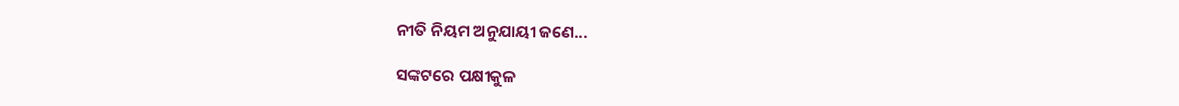ନୀତି ନିୟମ ଅନୁଯାୟୀ ଜଣେ...

ସଙ୍କଟରେ ପକ୍ଷୀକୁଳ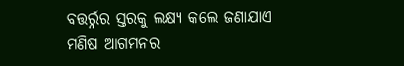ବତ୍ତର୍ର୍ନର ସ୍ତରକୁ ଲକ୍ଷ୍ୟ କଲେ ଜଣାଯାଏ ମଣିଷ ଆଗମନର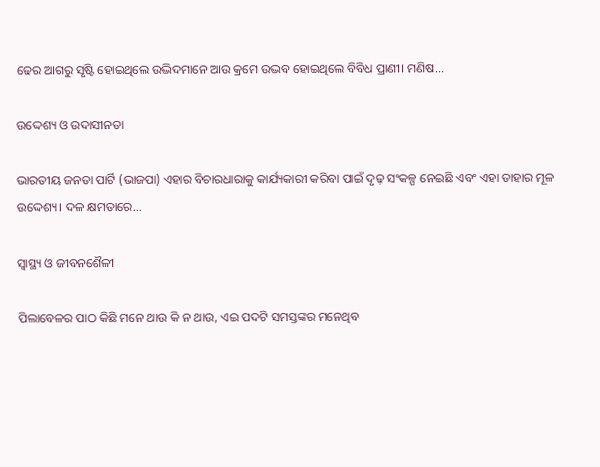ଢେର ଆଗରୁ ସୃଷ୍ଟି ହୋଇଥିଲେ ଉଦ୍ଭିଦମାନେ ଆଉ କ୍ରମେ ଉଦ୍ଭବ ହୋଇଥିଲେ ବିବିଧ ପ୍ରାଣୀ। ମଣିଷ...

ଉଦ୍ଦେଶ୍ୟ ଓ ଉଦାସୀନତା

ଭାରତୀୟ ଜନତା ପାର୍ଟି (ଭାଜପା) ଏହାର ବିଚାରଧାରାକୁ କାର୍ଯ୍ୟକାରୀ କରିବା ପାଇଁ ଦୃଢ଼ ସଂକଳ୍ପ ନେଇଛି ଏବଂ ଏହା ତାହାର ମୂଳ ଉଦ୍ଦେଶ୍ୟ। ଦଳ କ୍ଷମତାରେ...

ସ୍ବାସ୍ଥ୍ୟ ଓ ଜୀବନଶୈଳୀ

ପିଲାବେଳର ପାଠ କିଛି ମନେ ଥାଉ କି ନ ଥାଉ, ଏଇ ପଦଟି ସମସ୍ତଙ୍କର ମନେଥିବ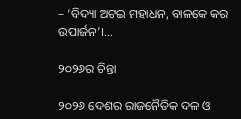– ‘ବିଦ୍ୟା ଅଟଇ ମହାଧନ, ବାଳକେ କର ଉପାର୍ଜନ’।...

୨୦୨୬ର ଚିନ୍ତା

୨୦୨୬ ଦେଶର ରାଜନୈତିକ ଦଳ ଓ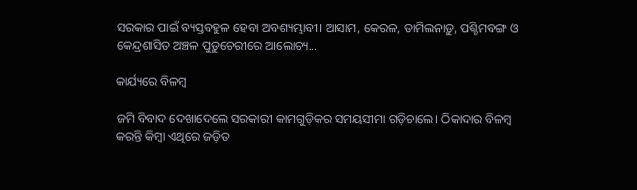ସରକାର ପାଇଁ ବ୍ୟସ୍ତବହୁଳ ହେବା ଅବଶ୍ୟମ୍ଭାବୀ। ଆସାମ, କେରଳ, ତାମିଲନାଡ଼ୁ, ପଶ୍ଚିମବଙ୍ଗ ଓ କେନ୍ଦ୍ରଶାସିତ ଅଞ୍ଚଳ ପୁଡ଼ୁଚେରୀରେ ଆଲୋଚ୍ୟ...

କାର୍ଯ୍ୟରେ ବିଳମ୍ବ

ଜମି ବିବାଦ ଦେଖାଦେଲେ ସରକାରୀ କାମଗୁଡ଼ିକର ସମୟସୀମା ଗଡ଼ିଚାଲେ। ଠିକାଦାର ବିଳମ୍ବ କରନ୍ତି କିମ୍ବା ଏଥିରେ ଜଡ଼ିତ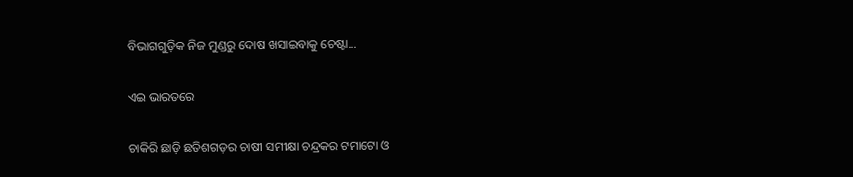ବିଭାଗଗୁଡ଼ିକ ନିଜ ମୁଣ୍ଡରୁ ଦୋଷ ଖସାଇବାକୁ ଚେଷ୍ଟା...

ଏଇ ଭାରତରେ

ଚାକିରି ଛାଡ଼ି ଛତିଶଗଡ଼ର ଚାଷୀ ସମୀକ୍ଷା ଚନ୍ଦ୍ରକର ଟମାଟୋ ଓ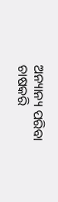ଅନ୍ୟାନ୍ୟ ପରିବା ଚାଷକରି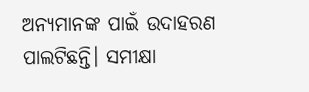ଅନ୍ୟମାନଙ୍କ ପାଇଁ ଉଦାହରଣ ପାଲଟିଛନ୍ତି। ସମୀକ୍ଷା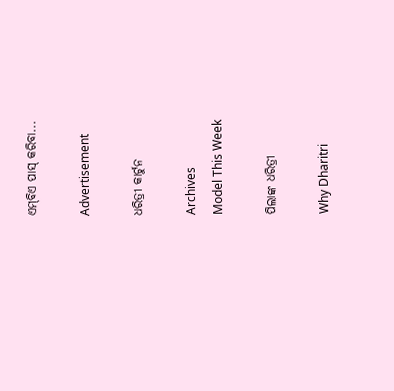ଏମ୍‌ବିଏ ପାସ୍‌ କରିବା...

Advertisement

ଧରିତ୍ରୀ କାର୍ଟୁନ

Archives
Model This Week

ପିଲାଙ୍କ ଧରିତ୍ରୀ

Why Dharitri